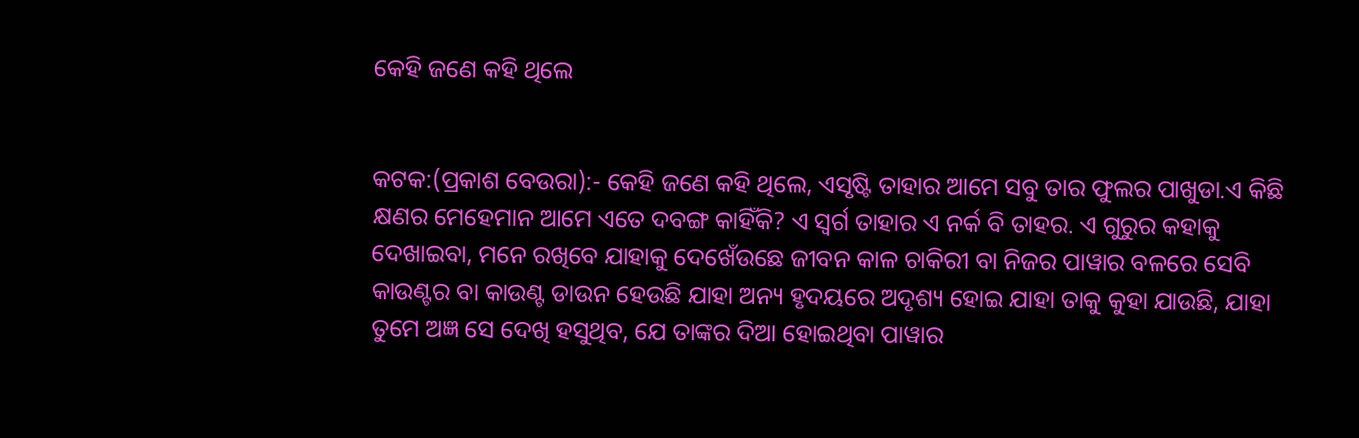କେହି ଜଣେ କହି ଥିଲେ


କଟକ:(ପ୍ରକାଶ ବେଉରା):- କେହି ଜଣେ କହି ଥିଲେ, ଏସୃଷ୍ଟି ତାହାର ଆମେ ସବୁ ତାର ଫୁଲର ପାଖୁଡା.ଏ କିଛି କ୍ଷଣର ମେହେମାନ ଆମେ ଏତେ ଦବଙ୍ଗ କାହିଁକି? ଏ ସ୍ୱର୍ଗ ତାହାର ଏ ନର୍କ ବି ତାହର. ଏ ଗୁରୁର କହାକୁ ଦେଖାଇବା, ମନେ ରଖିବେ ଯାହାକୁ ଦେଖେଁଉଛେ ଜୀବନ କାଳ ଚାକିରୀ ବା ନିଜର ପାୱାର ବଳରେ ସେବି କାଉଣ୍ଟର ବା କାଉଣ୍ଟ ଡାଉନ ହେଉଛି ଯାହା ଅନ୍ୟ ହୃଦୟରେ ଅଦୃଶ୍ୟ ହୋଇ ଯାହା ତାକୁ କୁହା ଯାଉଛି, ଯାହା ତୁମେ ଅଜ୍ଞ ସେ ଦେଖି ହସୁଥିବ, ଯେ ତାଙ୍କର ଦିଆ ହୋଇଥିବା ପାୱାର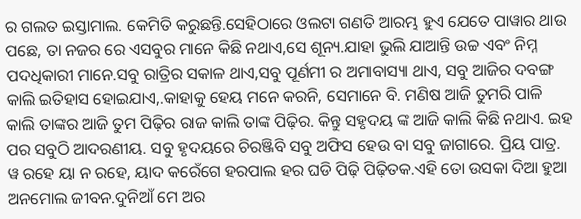ର ଗଲତ ଇସ୍ତାମାଲ. କେମିତି କରୁଛନ୍ତି.ସେହିଠାରେ ଓଲଟା ଗଣତି ଆରମ୍ଭ ହୁଏ ଯେତେ ପାୱାର ଥାଉ ପଛେ, ତା ନଜର ରେ ଏସବୁର ମାନେ କିଛି ନଥାଏ,ସେ ଶୂନ୍ୟ.ଯାହା ଭୁଲି ଯାଆନ୍ତି ଉଚ୍ଚ ଏବଂ ନିମ୍ନ ପଦଧିକାରୀ ମାନେ.ସବୁ ରାତ୍ରିର ସକାଳ ଥାଏ,ସବୁ ପୂର୍ଣମୀ ର ଅମାବାସ୍ୟା ଥାଏ, ସବୁ ଆଜିର ଦବଙ୍ଗ କାଲି ଇତିହାସ ହୋଇଯାଏ,.କାହାକୁ ହେୟ ମନେ କରନି, ସେମାନେ ବି. ମଣିଷ ଆଜି ତୁମରି ପାଳି କାଲି ତାଙ୍କର ଆଜି ତୁମ ପିଢ଼ିର ରାଜ କାଲି ତାଙ୍କ ପିଢ଼ିର. କିନ୍ତୁ ସହୃଦୟ ଙ୍କ ଆଜି କାଲି କିଛି ନଥାଏ. ଇହ ପର ସବୁଠି ଆଦରଣୀୟ. ସବୁ ହୃଦୟରେ ଚିରଞ୍ଜିବି ସବୁ ଅଫିସ ହେଉ ବା ସବୁ ଜାଗାରେ. ପ୍ରିୟ ପାତ୍ର. ୱ ରହେ ୟା ନ ରହେ, ୟାଦ କରେଁଗେ ହରପାଲ ହର ଘଡି ପିଢ଼ି ପିଢ଼ିତକ.ଏହି ତୋ ଉସକା ଦିଆ ହୁଆ ଅନମୋଲ ଜୀବନ.ଦୁନିଆଁ ମେ ଅର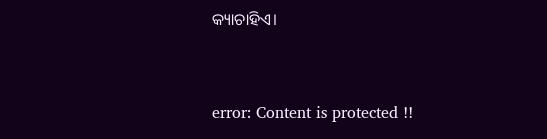କ୍ୟାଚାହିଏ।


error: Content is protected !!